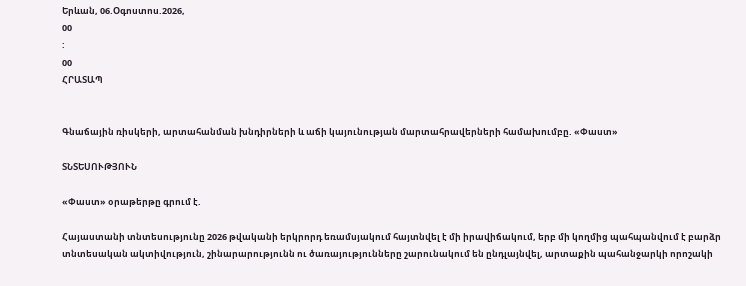Երևան, 06.Օգոստոս.2026,
00
:
00
ՀՐԱՏԱՊ


Գնաճային ռիսկերի, արտահանման խնդիրների և աճի կայունության մարտահրավերների համախումբը. «Փաստ»

ՏՆՏԵՍՈՒԹՅՈՒՆ

«Փաստ» օրաթերթը գրում է.

Հայաստանի տնտեսությունը 2026 թվականի երկրորդ եռամսյակում հայտնվել է մի իրավիճակում, երբ մի կողմից պահպանվում է բարձր տնտեսական ակտիվություն, շինարարությունն ու ծառայությունները շարունակում են ընդլայնվել, արտաքին պահանջարկի որոշակի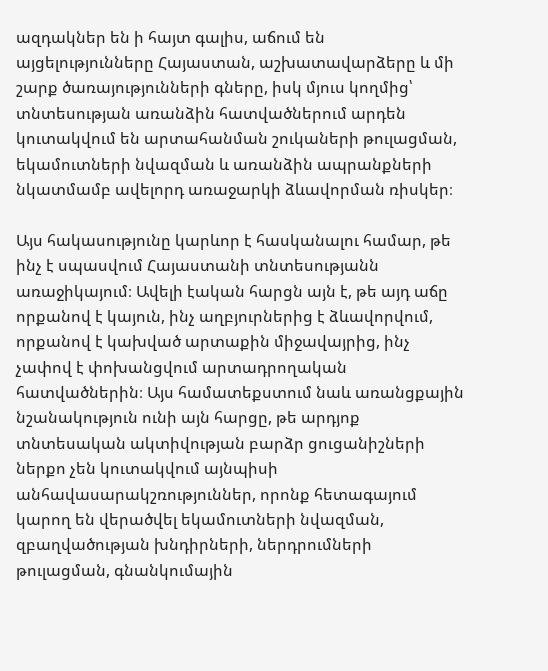ազդակներ են ի հայտ գալիս, աճում են այցելությունները Հայաստան, աշխատավարձերը և մի շարք ծառայությունների գները, իսկ մյուս կողմից՝ տնտեսության առանձին հատվածներում արդեն կուտակվում են արտահանման շուկաների թուլացման, եկամուտների նվազման և առանձին ապրանքների նկատմամբ ավելորդ առաջարկի ձևավորման ռիսկեր։

Այս հակասությունը կարևոր է հասկանալու համար, թե ինչ է սպասվում Հայաստանի տնտեսությանն առաջիկայում։ Ավելի էական հարցն այն է, թե այդ աճը որքանով է կայուն, ինչ աղբյուրներից է ձևավորվում, որքանով է կախված արտաքին միջավայրից, ինչ չափով է փոխանցվում արտադրողական հատվածներին։ Այս համատեքստում նաև առանցքային նշանակություն ունի այն հարցը, թե արդյոք տնտեսական ակտիվության բարձր ցուցանիշների ներքո չեն կուտակվում այնպիսի անհավասարակշռություններ, որոնք հետագայում կարող են վերածվել եկամուտների նվազման, զբաղվածության խնդիրների, ներդրումների թուլացման, գնանկումային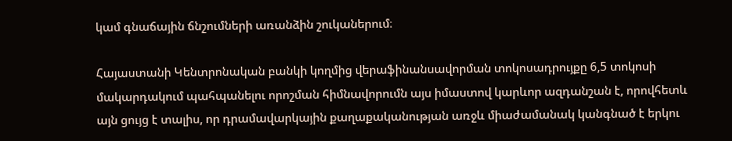կամ գնաճային ճնշումների առանձին շուկաներում։

Հայաստանի Կենտրոնական բանկի կողմից վերաֆինանսավորման տոկոսադրույքը 6,5 տոկոսի մակարդակում պահպանելու որոշման հիմնավորումն այս իմաստով կարևոր ազդանշան է, որովհետև այն ցույց է տալիս, որ դրամավարկային քաղաքականության առջև միաժամանակ կանգնած է երկու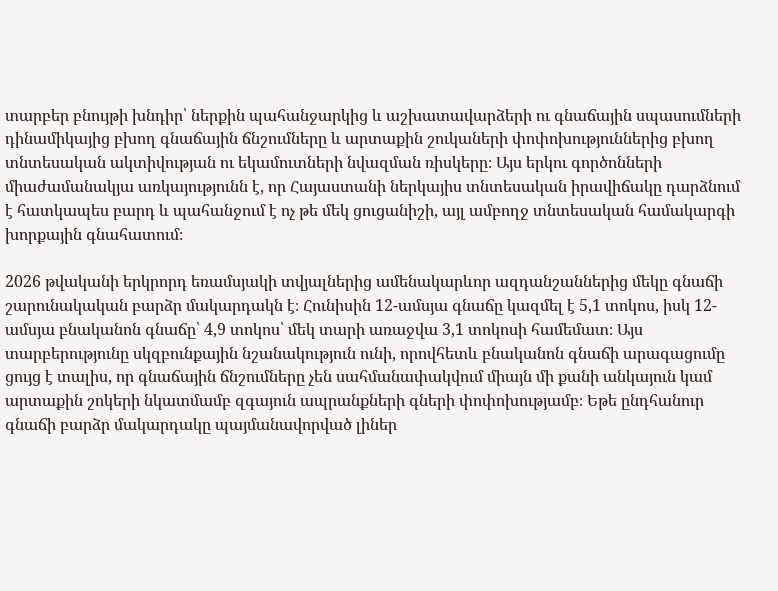տարբեր բնույթի խնդիր՝ ներքին պահանջարկից և աշխատավարձերի ու գնաճային սպասումների դինամիկայից բխող գնաճային ճնշումները և արտաքին շուկաների փոփոխություններից բխող տնտեսական ակտիվության ու եկամուտների նվազման ռիսկերը։ Այս երկու գործոնների միաժամանակյա առկայությունն է, որ Հայաստանի ներկայիս տնտեսական իրավիճակը դարձնում է հատկապես բարդ և պահանջում է ոչ թե մեկ ցուցանիշի, այլ ամբողջ տնտեսական համակարգի խորքային գնահատում։

2026 թվականի երկրորդ եռամսյակի տվյալներից ամենակարևոր ազդանշաններից մեկը գնաճի շարունակական բարձր մակարդակն է։ Հունիսին 12-ամսյա գնաճը կազմել է 5,1 տոկոս, իսկ 12-ամսյա բնականոն գնաճը՝ 4,9 տոկոս՝ մեկ տարի առաջվա 3,1 տոկոսի համեմատ։ Այս տարբերությունը սկզբունքային նշանակություն ունի, որովհետև բնականոն գնաճի արագացումը ցույց է տալիս, որ գնաճային ճնշումները չեն սահմանափակվում միայն մի քանի անկայուն կամ արտաքին շոկերի նկատմամբ զգայուն ապրանքների գների փոփոխությամբ։ Եթե ընդհանուր գնաճի բարձր մակարդակը պայմանավորված լիներ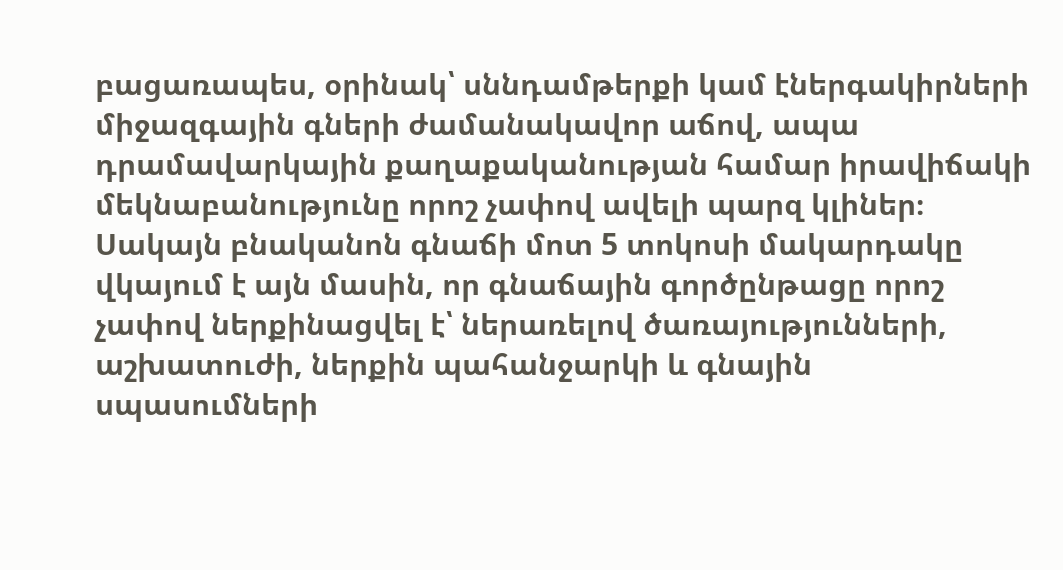բացառապես, օրինակ՝ սննդամթերքի կամ էներգակիրների միջազգային գների ժամանակավոր աճով, ապա դրամավարկային քաղաքականության համար իրավիճակի մեկնաբանությունը որոշ չափով ավելի պարզ կլիներ։ Սակայն բնականոն գնաճի մոտ 5 տոկոսի մակարդակը վկայում է այն մասին, որ գնաճային գործընթացը որոշ չափով ներքինացվել է՝ ներառելով ծառայությունների, աշխատուժի, ներքին պահանջարկի և գնային սպասումների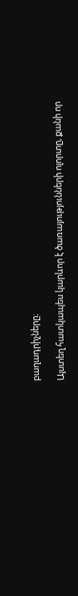բաղադրիչները։

Այստեղ հատկապես կարևոր է ծառայությունների ոլորտը, քանի որ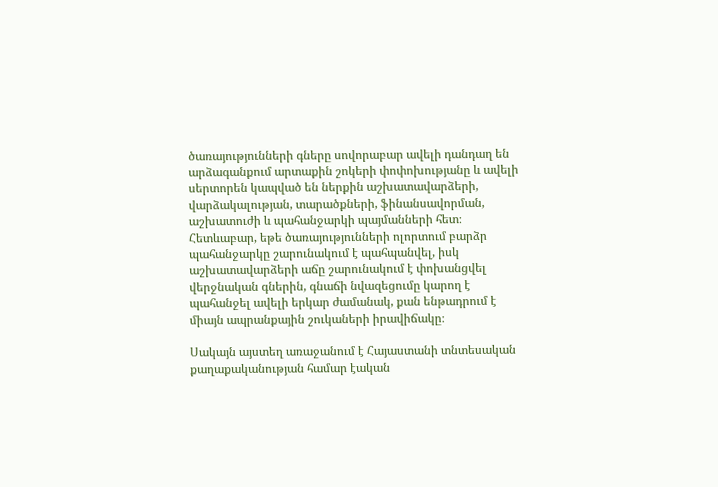ծառայությունների գները սովորաբար ավելի դանդաղ են արձագանքում արտաքին շոկերի փոփոխությանը և ավելի սերտորեն կապված են ներքին աշխատավարձերի, վարձակալության, տարածքների, ֆինանսավորման, աշխատուժի և պահանջարկի պայմանների հետ։ Հետևաբար, եթե ծառայությունների ոլորտում բարձր պահանջարկը շարունակում է պահպանվել, իսկ աշխատավարձերի աճը շարունակում է փոխանցվել վերջնական գներին, գնաճի նվազեցումը կարող է պահանջել ավելի երկար ժամանակ, քան ենթադրում է միայն ապրանքային շուկաների իրավիճակը։

Սակայն այստեղ առաջանում է Հայաստանի տնտեսական քաղաքականության համար էական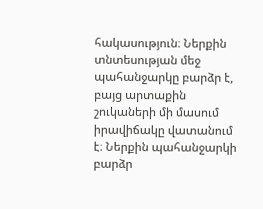հակասություն։ Ներքին տնտեսության մեջ պահանջարկը բարձր է, բայց արտաքին շուկաների մի մասում իրավիճակը վատանում է։ Ներքին պահանջարկի բարձր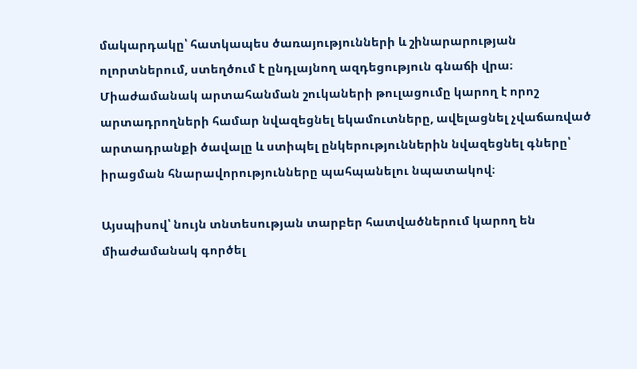մակարդակը՝ հատկապես ծառայությունների և շինարարության ոլորտներում, ստեղծում է ընդլայնող ազդեցություն գնաճի վրա։ Միաժամանակ արտահանման շուկաների թուլացումը կարող է որոշ արտադրողների համար նվազեցնել եկամուտները, ավելացնել չվաճառված արտադրանքի ծավալը և ստիպել ընկերություններին նվազեցնել գները՝ իրացման հնարավորությունները պահպանելու նպատակով։

Այսպիսով՝ նույն տնտեսության տարբեր հատվածներում կարող են միաժամանակ գործել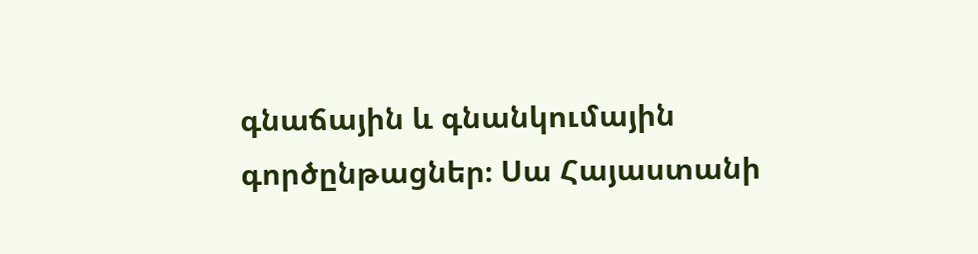գնաճային և գնանկումային գործընթացներ։ Սա Հայաստանի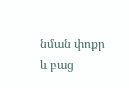նման փոքր և բաց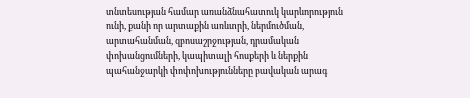տնտեսության համար առանձնահատուկ կարևորություն ունի, քանի որ արտաքին առևտրի, ներմուծման, արտահանման, զբոսաշրջության, դրամական փոխանցումների, կապիտալի հոսքերի և ներքին պահանջարկի փոփոխությունները բավական արագ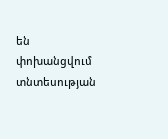են փոխանցվում տնտեսության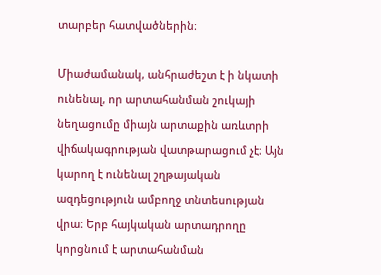տարբեր հատվածներին։

Միաժամանակ, անհրաժեշտ է ի նկատի ունենալ, որ արտահանման շուկայի նեղացումը միայն արտաքին առևտրի վիճակագրության վատթարացում չէ։ Այն կարող է ունենալ շղթայական ազդեցություն ամբողջ տնտեսության վրա։ Երբ հայկական արտադրողը կորցնում է արտահանման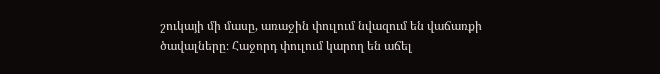շուկայի մի մասը, առաջին փուլում նվազում են վաճառքի ծավալները։ Հաջորդ փուլում կարող են աճել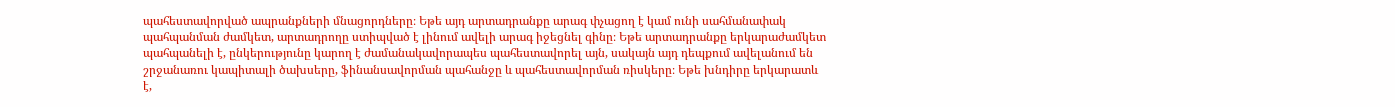պահեստավորված ապրանքների մնացորդները։ Եթե այդ արտադրանքը արագ փչացող է կամ ունի սահմանափակ պահպանման ժամկետ, արտադրողը ստիպված է լինում ավելի արագ իջեցնել գինը։ Եթե արտադրանքը երկարաժամկետ պահպանելի է, ընկերությունը կարող է ժամանակավորապես պահեստավորել այն, սակայն այդ դեպքում ավելանում են շրջանառու կապիտալի ծախսերը, ֆինանսավորման պահանջը և պահեստավորման ռիսկերը։ Եթե խնդիրը երկարատև է,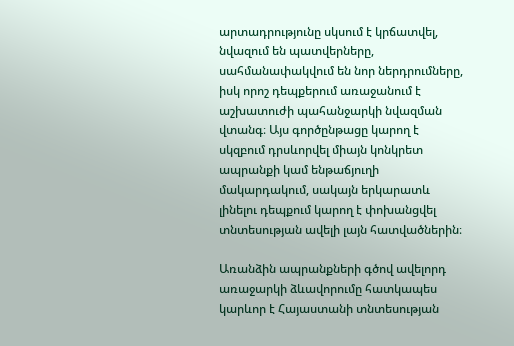արտադրությունը սկսում է կրճատվել, նվազում են պատվերները, սահմանափակվում են նոր ներդրումները, իսկ որոշ դեպքերում առաջանում է աշխատուժի պահանջարկի նվազման վտանգ։ Այս գործընթացը կարող է սկզբում դրսևորվել միայն կոնկրետ ապրանքի կամ ենթաճյուղի մակարդակում, սակայն երկարատև լինելու դեպքում կարող է փոխանցվել տնտեսության ավելի լայն հատվածներին։

Առանձին ապրանքների գծով ավելորդ առաջարկի ձևավորումը հատկապես կարևոր է Հայաստանի տնտեսության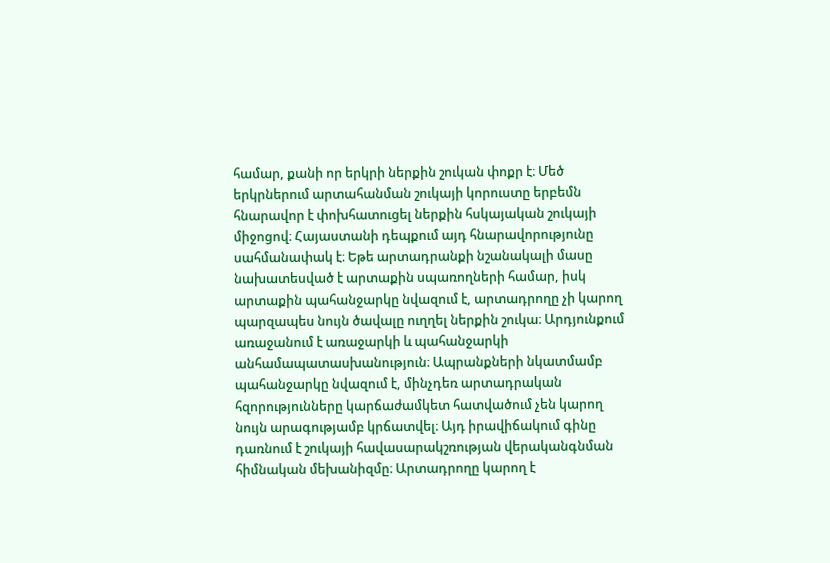համար, քանի որ երկրի ներքին շուկան փոքր է։ Մեծ երկրներում արտահանման շուկայի կորուստը երբեմն հնարավոր է փոխհատուցել ներքին հսկայական շուկայի միջոցով։ Հայաստանի դեպքում այդ հնարավորությունը սահմանափակ է։ Եթե արտադրանքի նշանակալի մասը նախատեսված է արտաքին սպառողների համար, իսկ արտաքին պահանջարկը նվազում է, արտադրողը չի կարող պարզապես նույն ծավալը ուղղել ներքին շուկա։ Արդյունքում առաջանում է առաջարկի և պահանջարկի անհամապատասխանություն։ Ապրանքների նկատմամբ պահանջարկը նվազում է, մինչդեռ արտադրական հզորությունները կարճաժամկետ հատվածում չեն կարող նույն արագությամբ կրճատվել։ Այդ իրավիճակում գինը դառնում է շուկայի հավասարակշռության վերականգնման հիմնական մեխանիզմը։ Արտադրողը կարող է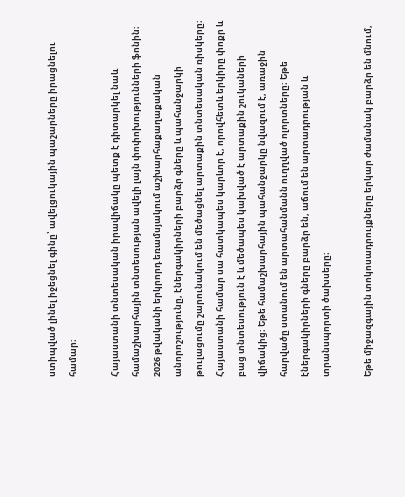ստիպված լինել իջեցնել գինը՝ ավելցուկային պաշարները իրացնելու համար։

Հայաստանի տնտեսական իրավիճակը պետք է դիտարկել նաև համաշխարհային տնտեսության ավելի լայն փոփոխությունների ֆոնին։ 2026 թվականի երկրորդ եռամսյակում աշխարհաքաղաքական անորոշությունը, էներգակիրների բարձր գները և պահանջարկի թուլացումը շարունակում են մեծացնել արտաքին տնտեսական ռիսկերը։ Հայաստանի համար սա հատկապես կարևոր է, որովհետև երկիրը փոքր և բաց տնտեսություն է և մեծապես կախված է արտաքին շուկաների վիճակից։ Եթե համաշխարհային պահանջարկը նվազում է, առաջին հարվածը ստանում են արտահանմանն ուղղված ոլորտները։ Եթե էներգակիրների գները բարձր են, աճում են արտադրության և տրանսպորտի ծախսերը։

Եթե միջազգային տոկոսադրույքները երկար ժամանակ բարձր են մնում,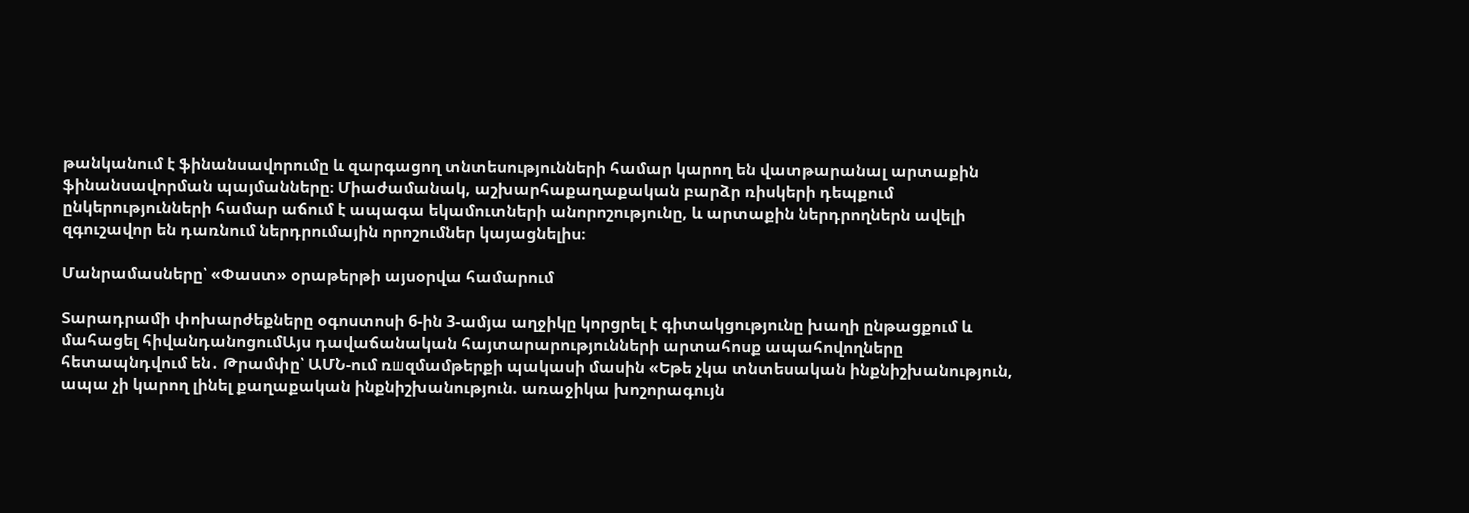թանկանում է ֆինանսավորումը և զարգացող տնտեսությունների համար կարող են վատթարանալ արտաքին ֆինանսավորման պայմանները։ Միաժամանակ, աշխարհաքաղաքական բարձր ռիսկերի դեպքում ընկերությունների համար աճում է ապագա եկամուտների անորոշությունը, և արտաքին ներդրողներն ավելի զգուշավոր են դառնում ներդրումային որոշումներ կայացնելիս։

Մանրամասները՝ «Փաստ» օրաթերթի այսօրվա համարում

Տարադրամի փոխարժեքները օգոստոսի 6-ին 3-ամյա աղջիկը կորցրել է գիտակցությունը խաղի ընթացքում և մահացել հիվանդանոցումԱյս դավաճանական հայտարարությունների արտահոսք ապահովողները հետապնդվում են․ Թրամփը՝ ԱՄՆ-ում ռшզմամթերքի պակասի մասին «Եթե չկա տնտեսական ինքնիշխանություն, ապա չի կարող լինել քաղաքական ինքնիշխանություն. առաջիկա խոշորագույն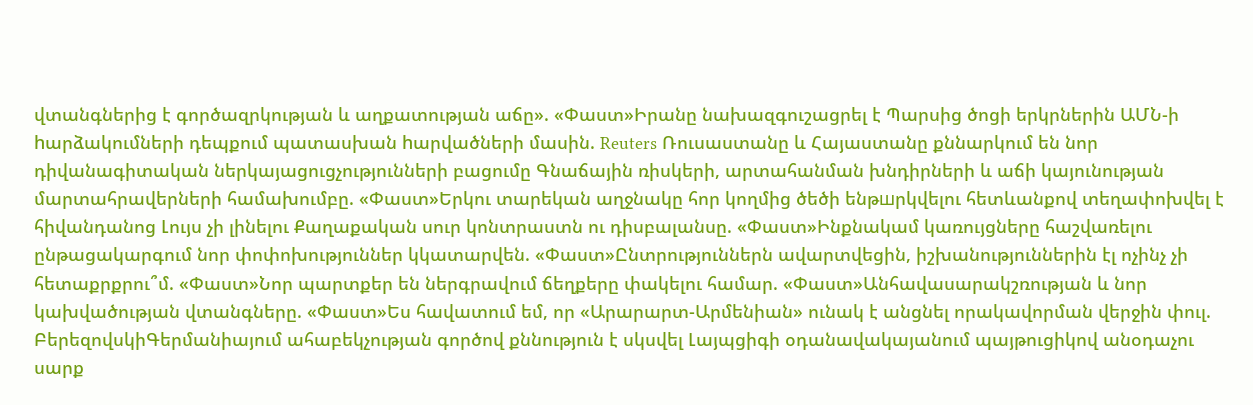վտանգներից է գործազրկության և աղքատության աճը». «Փաստ»Իրանը նախազգուշացրել է Պարսից ծոցի երկրներին ԱՄՆ-ի hարձակումների դեպքում պատասխան hարվածների մասին. Reuters Ռուսաստանը և Հայաստանը քննարկում են նոր դիվանագիտական ներկայացուցչությունների բացումը Գնաճային ռիսկերի, արտահանման խնդիրների և աճի կայունության մարտահրավերների համախումբը. «Փաստ»Երկու տարեկան աղջնակը հոր կողմից ծեծի ենթшրկվելու հետևանքով տեղափոխվել է հիվանդանոց Լույս չի լինելու Քաղաքական սուր կոնտրաստն ու դիսբալանսը. «Փաստ»Ինքնակամ կառույցները հաշվառելու ընթացակարգում նոր փոփոխություններ կկատարվեն. «Փաստ»Ընտրություններն ավարտվեցին, իշխանություններին էլ ոչինչ չի հետաքրքրու՞մ. «Փաստ»Նոր պարտքեր են ներգրավում ճեղքերը փակելու համար. «Փաստ»Անհավասարակշռության և նոր կախվածության վտանգները. «Փաստ»Ես հավատում եմ, որ «Արարարտ-Արմենիան» ունակ է անցնել որակավորման վերջին փուլ. ԲերեզովսկիԳերմանիայում ահաբեկչության գործով քննություն է սկսվել Լայպցիգի օդանավակայանում պայթուցիկով անօդաչու սարք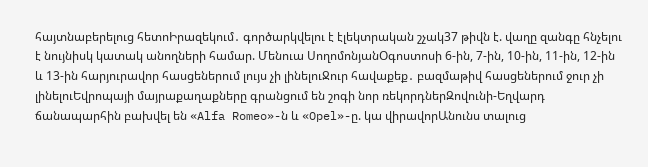հայտնաբերելուց հետոԻրազեկում․ գործարկվելու է էլեկտրական շչակ37 թիվն է. վաղը զանգը հնչելու է նույնիսկ կատակ անողների համար. Մենուա ՍողոմոնյանՕգոստոսի 6-ին, 7-ին, 10-ին, 11-ին, 12-ին և 13-ին հարյուրավոր հասցեներում լույս չի լինելուՋուր հավաքեք․ բազմաթիվ հասցեներում ջուր չի լինելուԵվրոպայի մայրաքաղաքները գրանցում են շոգի նոր ռեկորդներԶովունի-Եղվարդ ճանապարհին բախվել են «Alfa Romeo»-ն և «Opel»-ը. կա վիրավորԱնունս տալուց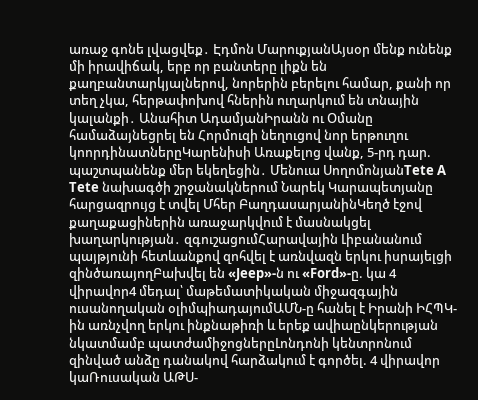առաջ գոնե լվացվեք․ Էդմոն ՄարուքյանԱյսօր մենք ունենք մի իրավիճակ, երբ որ բանտերը լիքն են քաղբանտարկյալներով, նորերին բերելու համար, քանի որ տեղ չկա, հերթափոխով հներին ուղարկում են տնային կալանքի․ Անահիտ ԱդամյանԻրանն ու Օմանը համաձայնեցրել են Հորմուզի նեղուցով նոր երթուղու կոորդինատներըԿարենիսի Առաքելոց վանք, 5-րդ դար. պաշտպանենք մեր եկեղեցին․ Մենուա ՍողոմոնյանTete A Tete նախագծի շրջանակներում Նարեկ Կարապետյանը հարցազրույց է տվել Մհեր ԲաղդասարյանինԿեղծ էջով քաղաքացիներին առաջարկվում է մասնակցել խաղարկության․ զգուշացումՀարավային Լիբանանում պայթյունի հետևանքով զոհվել է առնվազն երկու իսրայելցի զինծառայողԲախվել են «Jeep»-ն ու «Ford»-ը. կա 4 վիրավոր4 մեդալ՝ մաթեմատիկական միջազգային ուսանողական օլիմպիադայումԱՄՆ-ը հանել է Իրանի ԻՀՊԿ-ին առնչվող երկու ինքնաթիռի և երեք ավիաընկերության նկատմամբ պատժամիջոցներըԼոնդոնի կենտրոնում զինված անձը դանակով հարձակում է գործել. 4 վիրավոր կաՌուսական ԱԹՍ-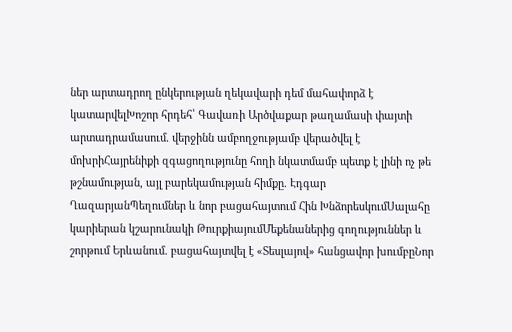ներ արտադրող ընկերության ղեկավարի դեմ մահափորձ է կատարվելԽոշոր հրդեհ՝ Գավառի Արծվաքար թաղամասի փայտի արտադրամասում. վերջինն ամբողջությամբ վերածվել է մոխրիՀայրենիքի զգացողությունը հողի նկատմամբ պետք է լինի ոչ թե թշնամության, այլ բարեկամության հիմքը. Էդգար ՂազարյանՊեղումներ և նոր բացահայտում Հին ԽնձորեսկումՍալահը կարիերան կշարունակի ԹուրքիայումՄեքենաներից գողություններ և շորթում Երևանում. բացահայտվել է «Տեսլայով» հանցավոր խումբըՆոր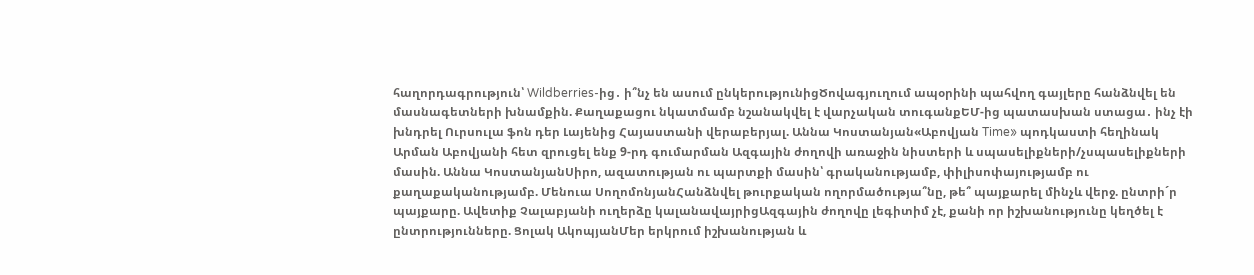հաղորդագրություն՝ Wildberries-ից․ ի՞նչ են ասում ընկերությունիցԾովագյուղում ապօրինի պահվող գայլերը հանձնվել են մասնագետների խնամքին. Քաղաքացու նկատմամբ նշանակվել է վարչական տուգանքԵՄ-ից պատասխան ստացա․ ինչ էի խնդրել Ուրսուլա ֆոն դեր Լայենից Հայաստանի վերաբերյալ. Աննա Կոստանյան«Աբովյան Time» պոդկաստի հեղինակ Արման Աբովյանի հետ զրուցել ենք 9-րդ գումարման Ազգային ժողովի առաջին նիստերի և սպասելիքների/չսպասելիքների մասին. Աննա ԿոստանյանՍիրո, ազատության ու պարտքի մասին՝ գրականությամբ, փիլիսոփայությամբ ու քաղաքականությամբ. Մենուա ՍողոմոնյանՀանձնվել թուրքական ողորմածությա՞նը, թե՞ պայքարել մինչև վերջ. ընտրի´ր պայքարը. Ավետիք Չալաբյանի ուղերձը կալանավայրիցԱզգային ժողովը լեգիտիմ չէ, քանի որ իշխանությունը կեղծել է ընտրությունները. Ցոլակ ԱկոպյանՄեր երկրում իշխանության և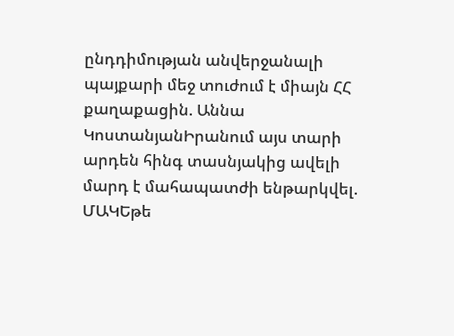ընդդիմության անվերջանալի պայքարի մեջ տուժում է միայն ՀՀ քաղաքացին. Աննա ԿոստանյանԻրանում այս տարի արդեն հինգ տասնյակից ավելի մարդ է մահապատժի ենթարկվել. ՄԱԿԵթե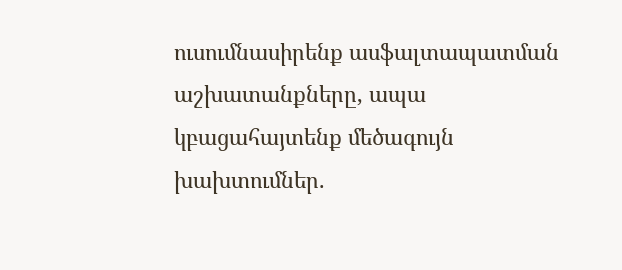ուսումնասիրենք ասֆալտապատման աշխատանքները, ապա կբացահայտենք մեծագույն խախտումներ.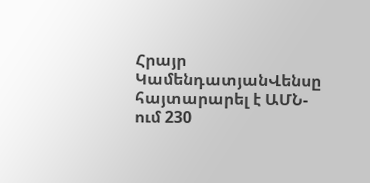Հրայր ԿամենդատյանՎենսը հայտարարել է ԱՄՆ-ում 230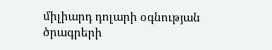միլիարդ դոլարի օգնության ծրագրերի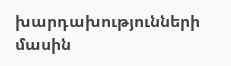խարդախությունների մասին